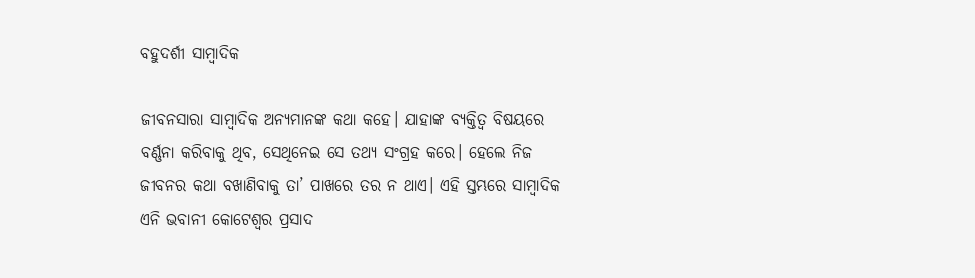ବହୁଦର୍ଶୀ ସାମ୍ବାଦିକ

ଜୀବନସାରା ସାମ୍ବାଦିକ ଅନ୍ୟମାନଙ୍କ କଥା କହେ। ଯାହାଙ୍କ ବ୍ୟକ୍ତିତ୍ୱ ବିଷୟରେ ବର୍ଣ୍ଣନା କରିବାକୁ ଥିବ, ସେଥିନେଇ ସେ ତଥ୍ୟ ସଂଗ୍ରହ କରେ। ହେଲେ ନିଜ ଜୀବନର କଥା ବଖାଣିବାକୁ ତା’ ପାଖରେ ତର ନ ଥାଏ। ଏହି ସ୍ତମ୍ଭରେ ସାମ୍ବାଦିକ ଏନି ଭବାନୀ କୋଟେଶ୍ୱର ପ୍ରସାଦ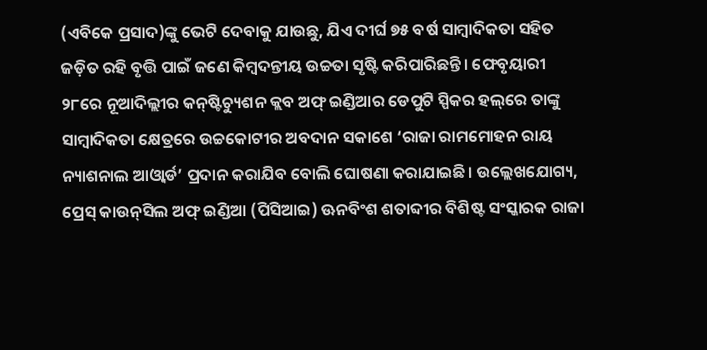(ଏବିକେ ପ୍ରସାଦ)ଙ୍କୁ ଭେଟି ଦେବାକୁ ଯାଉଛୁ, ଯିଏ ଦୀର୍ଘ ୭୫ ବର୍ଷ ସାମ୍ବାଦିକତା ସହିତ ଜଡ଼ିତ ରହି ବୃତ୍ତି ପାଇଁ ଜଣେ କିମ୍ବଦନ୍ତୀୟ ଉଚ୍ଚତା ସୃଷ୍ଟି କରିପାରିଛନ୍ତି। ଫେବୃୟାରୀ ୨୮ରେ ନୂଆଦିଲ୍ଲୀର କନ୍‌ଷ୍ଟିଚ୍ୟୁଶନ କ୍ଲବ ଅଫ୍‌ ଇଣ୍ଡିଆର ଡେପୁଟି ସ୍ପିକର ହଲ୍‌ରେ ତାଙ୍କୁ ସାମ୍ବାଦିକତା କ୍ଷେତ୍ରରେ ଉଚ୍ଚକୋଟୀର ଅବଦାନ ସକାଶେ ‘ରାଜା ରାମମୋହନ ରାୟ ନ୍ୟାଶନାଲ ଆଓ୍ବାର୍ଡ’ ପ୍ରଦାନ କରାଯିବ ବୋଲି ଘୋଷଣା କରାଯାଇଛି। ଉଲ୍ଲେଖଯୋଗ୍ୟ, ପ୍ରେସ୍‌ କାଉନ୍‌ସିଲ ଅଫ୍‌ ଇଣ୍ଡିଆ (ପିସିଆଇ) ଊନବିଂଶ ଶତାବ୍ଦୀର ବିଶିଷ୍ଟ ସଂସ୍କାରକ ରାଜା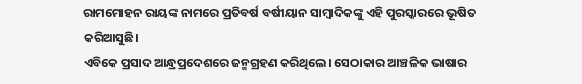ରାମମୋହନ ରାୟଙ୍କ ନାମରେ ପ୍ରତିବର୍ଷ ବର୍ଷୀୟାନ ସାମ୍ବାଦିକଙ୍କୁ ଏହି ପୁରସ୍କାରରେ ଭୂଷିତ କରିଆସୁଛି।
ଏବିକେ ପ୍ରସାଦ ଆନ୍ଧ୍ରପ୍ରଦେଶରେ ଜନ୍ମଗ୍ରହଣ କରିଥିଲେ। ସେଠାକାର ଆଞ୍ଚଳିକ ଭାଷାର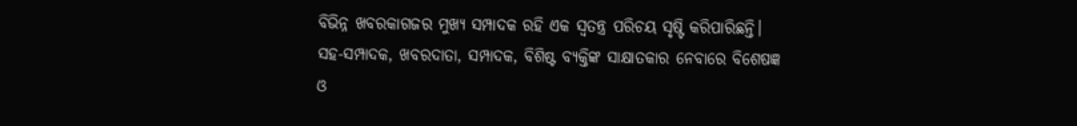ବିଭିନ୍ନ ଖବରକାଗଜର ମୁଖ୍ୟ ସମ୍ପାଦକ ରହି ଏକ ସ୍ବତନ୍ତ୍ର ପରିଚୟ ସୃଷ୍ଟି କରିପାରିଛନ୍ତି। ସହ-ସମ୍ପାଦକ, ଖବରଦାତା, ସମ୍ପାଦକ, ବିଶିଷ୍ଟ ବ୍ୟକ୍ତିଙ୍କ ସାକ୍ଷାତକାର ନେବାରେ ବିଶେଷଜ୍ଞ ଓ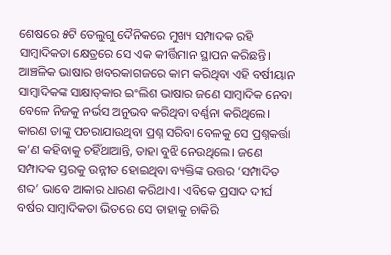ଶେଷରେ ୫ଟି ତେଲୁଗୁ ଦୈନିକରେ ମୁଖ୍ୟ ସମ୍ପାଦକ ରହି ସାମ୍ବାଦିକତା କ୍ଷେତ୍ରରେ ସେ ଏକ କୀର୍ତ୍ତିମାନ ସ୍ଥାପନ କରିଛନ୍ତି। ଆଞ୍ଚଳିକ ଭାଷାର ଖବରକାଗଜରେ କାମ କରିଥିବା ଏହି ବର୍ଷୀୟାନ ସାମ୍ବାଦିକଙ୍କ ସାକ୍ଷାତ୍‌କାର ଇଂଲିଶ ଭାଷାର ଜଣେ ସାମ୍ବାଦିକ ନେବା ବେଳେ ନିଜକୁ ନର୍ଭସ ଅନୁଭବ କରିଥିବା ବର୍ଣ୍ଣନା କରିଥିଲେ। କାରଣ ତାଙ୍କୁ ପଚରାଯାଉଥିବା ପ୍ରଶ୍ନ ସରିବା ବେଳକୁ ସେ ପ୍ରଶ୍ନକର୍ତ୍ତା କ’ଣ କହିବାକୁ ଚହିଁଥାଆନ୍ତି, ତାହା ବୁଝି ନେଉଥିଲେ। ଜଣେ ସମ୍ପାଦକ ସ୍ତରକୁ ଉନ୍ନୀତ ହୋଇଥିବା ବ୍ୟକ୍ତିଙ୍କ ଉତ୍ତର ‘ସମ୍ପାଦିତ ଶବ୍ଦ’ ଭାବେ ଆକାର ଧାରଣ କରିଥାଏ। ଏବିକେ ପ୍ରସାଦ ଦୀର୍ଘ ବର୍ଷର ସାମ୍ବାଦିକତା ଭିତରେ ସେ ତାହାକୁ ଚାକିରି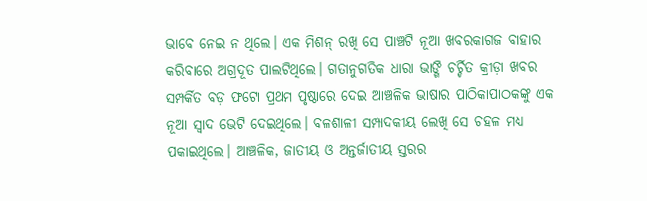ଭାବେ ନେଇ ନ ଥିଲେ। ଏକ ମିଶନ୍‌ ରଖି ସେ ପାଞ୍ଚଟି ନୂଆ ଖବରକାଗଜ ବାହାର କରିବାରେ ଅଗ୍ରଦୂତ ପାଲଟିଥିଲେ। ଗତାନୁଗତିକ ଧାରା ଭାଙ୍ଗି ଚର୍ଚ୍ଚିତ କ୍ରୀଡ଼ା ଖବର ସମ୍ପର୍କିତ ବଡ଼ ଫଟୋ ପ୍ରଥମ ପୃଷ୍ଠାରେ ଦେଇ ଆଞ୍ଚଳିକ ଭାଷାର ପାଠିକାପାଠକଙ୍କୁ ଏକ ନୂଆ ସ୍ବାଦ ଭେଟି ଦେଇଥିଲେ। ବଳଶାଳୀ ସମ୍ପାଦକୀୟ ଲେଖି ସେ ଚହଳ ମଧ୍ୟ ପକାଇଥିଲେ। ଆଞ୍ଚଳିକ, ଜାତୀୟ ଓ ଅନ୍ତର୍ଜାତୀୟ ସ୍ତରର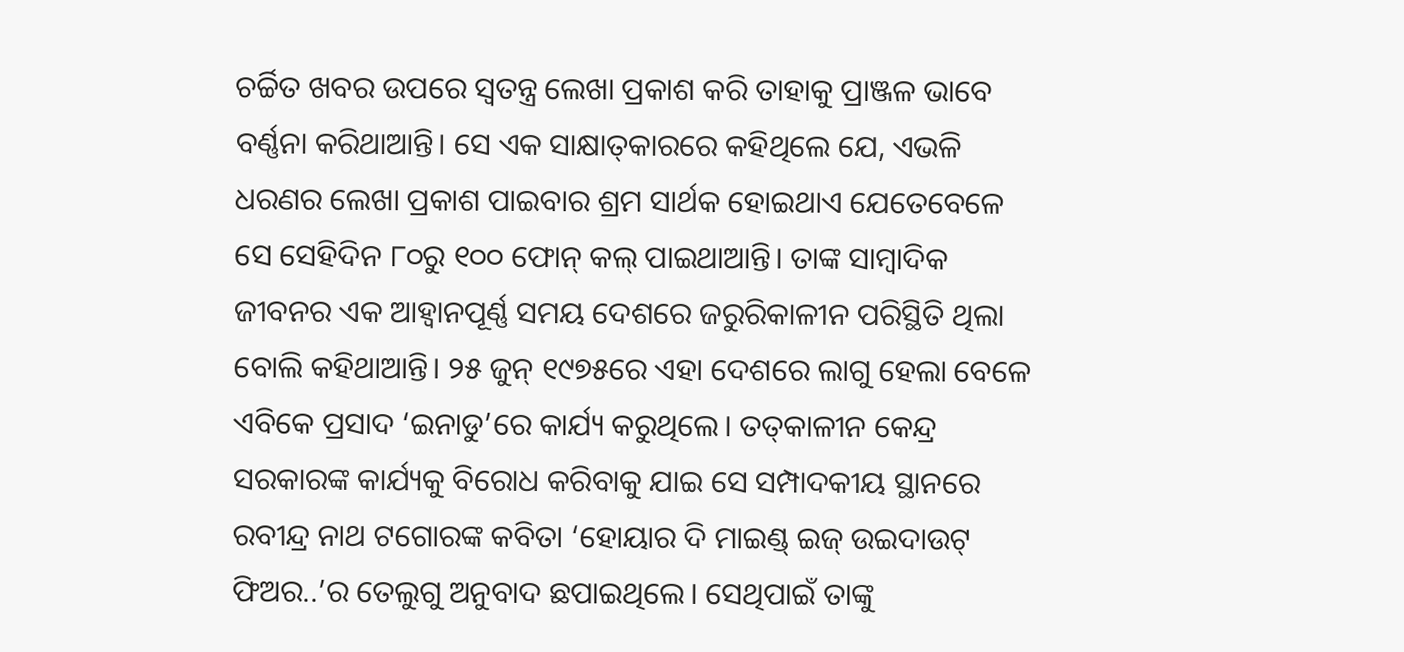ଚର୍ଚ୍ଚିତ ଖବର ଉପରେ ସ୍ବତନ୍ତ୍ର ଲେଖା ପ୍ରକାଶ କରି ତାହାକୁ ପ୍ରାଞ୍ଜଳ ଭାବେ ବର୍ଣ୍ଣନା କରିଥାଆନ୍ତି। ସେ ଏକ ସାକ୍ଷାତ୍‌କାରରେ କହିଥିଲେ ଯେ, ଏଭଳି ଧରଣର ଲେଖା ପ୍ରକାଶ ପାଇବାର ଶ୍ରମ ସାର୍ଥକ ହୋଇଥାଏ ଯେତେବେଳେ ସେ ସେହିଦିନ ୮୦ରୁ ୧୦୦ ଫୋନ୍‌ କଲ୍‌ ପାଇଥାଆନ୍ତି। ତାଙ୍କ ସାମ୍ବାଦିକ ଜୀବନର ଏକ ଆହ୍ବାନପୂର୍ଣ୍ଣ ସମୟ ଦେଶରେ ଜରୁରିକାଳୀନ ପରିସ୍ଥିତି ଥିଲା ବୋଲି କହିଥାଆନ୍ତି। ୨୫ ଜୁନ୍‌ ୧୯୭୫ରେ ଏହା ଦେଶରେ ଲାଗୁ ହେଲା ବେଳେ ଏବିକେ ପ୍ରସାଦ ‘ଇନାଡୁ’ରେ କାର୍ଯ୍ୟ କରୁଥିଲେ। ତତ୍‌କାଳୀନ କେନ୍ଦ୍ର ସରକାରଙ୍କ କାର୍ଯ୍ୟକୁ ବିରୋଧ କରିବାକୁ ଯାଇ ସେ ସମ୍ପାଦକୀୟ ସ୍ଥାନରେ ରବୀନ୍ଦ୍ର ନାଥ ଟଗୋରଙ୍କ କବିତା ‘ହୋୟାର ଦି ମାଇଣ୍ଡ୍‌ ଇଜ୍‌ ଉଇଦାଉଟ୍‌ ଫିଅର..’ର ତେଲୁଗୁ ଅନୁବାଦ ଛପାଇଥିଲେ। ସେଥିପାଇଁ ତାଙ୍କୁ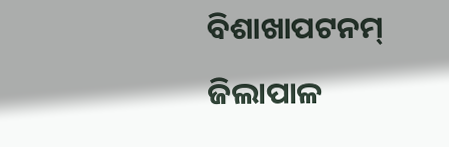ବିଶାଖାପଟନମ୍‌ ଜିଲାପାଳ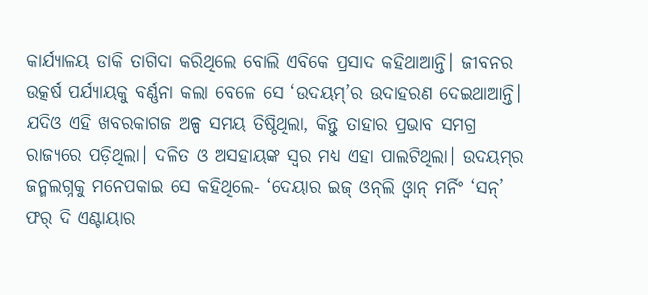କାର୍ଯ୍ୟାଳୟ ଡାକି ତାଗିଦା କରିଥିଲେ ବୋଲି ଏବିକେ ପ୍ରସାଦ କହିଥାଆନ୍ତି। ଜୀବନର ଉତ୍କର୍ଷ ପର୍ଯ୍ୟାୟକୁ ବର୍ଣ୍ଣନା କଲା ବେଳେ ସେ ‘ଉଦୟମ୍‌’ର ଉଦାହରଣ ଦେଇଥାଆନ୍ତି। ଯଦିଓ ଏହି ଖବରକାଗଜ ଅଳ୍ପ ସମୟ ତିଷ୍ଠିଥିଲା, କିନ୍ତୁ ତାହାର ପ୍ରଭାବ ସମଗ୍ର ରାଜ୍ୟରେ ପଡ଼ିଥିଲା। ଦଳିତ ଓ ଅସହାୟଙ୍କ ସ୍ବର ମଧ୍ୟ ଏହା ପାଲଟିଥିଲା। ଉଦୟମ୍‌ର ଜନ୍ମଲଗ୍ନକୁ ମନେପକାଇ ସେ କହିଥିଲେ- ‘ଦେୟାର ଇଜ୍‌ ଓନ୍‌ଲି ଓ୍ବାନ୍‌ ମର୍ନିଂ ‘ସନ୍‌’ ଫର୍‌ ଦି ଏଣ୍ଟାୟାର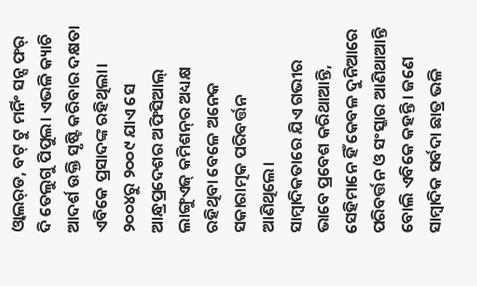ଓ୍ବାଲର୍‌ଡ, ବଟ୍‌ ଟୁ ମର୍ନିଂ ସନ୍ସ ଫର୍‌ ଦି ତେଲୁଗୁ ପିପୁଲ। ଏଭଳି କ୍ୟାଚି ଆଦର୍ଶ ଉକ୍ତି ସୃଷ୍ଟି କରିବାର ଦକ୍ଷତା ଏବିକେ ପ୍ରସାଦଙ୍କ ରହିଥିଲା। ୨୦୦୪ରୁ ୨୦୦୯ ଯାଏ ସେ ଆନ୍ଧ୍ରପ୍ରଦେଶର ଅଫିସିଆଲ୍‌ ଲାଙ୍ଗୁଏଜ୍‌ କମିଶନ୍‌ର ଅଧ୍ୟକ୍ଷ ରହିଥିବା ବେଳେ ଅନେକ ସକାରାତ୍ମକ ପରିବର୍ତ୍ତନ ଆଣିଥିଲେ।
ସାମ୍ବାଦିକତାରେ ଯିଏ ଗଭୀର ଭାବେ ପ୍ରବେଶ କରିଥାଆନ୍ତି, ସେହିମାନେ ହିଁ କେବଳ ଦୁନିଆରେ ପରିବର୍ତ୍ତନ ଓ ସଂସ୍କାର ଆଣିଥାଆନ୍ତି ବୋଲି ଏବିକେ କହନ୍ତି। ଜଣେ ସାମ୍ବାଦିକ ସର୍ବଦା ଛାତ୍ର ଭଳି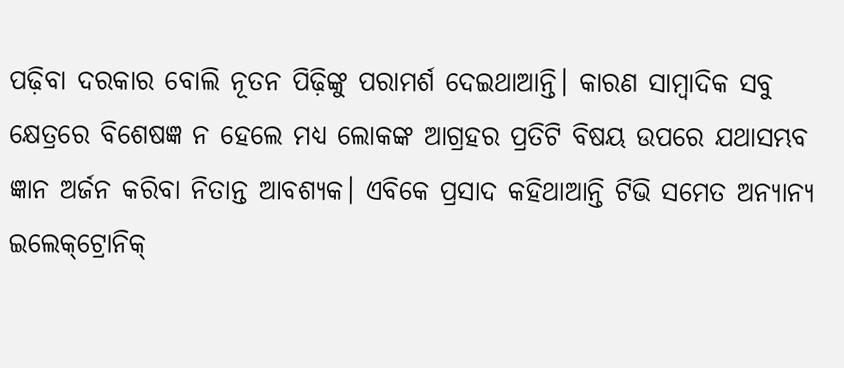ପଢ଼ିବା ଦରକାର ବୋଲି ନୂତନ ପିଢ଼ିଙ୍କୁ ପରାମର୍ଶ ଦେଇଥାଆନ୍ତି। କାରଣ ସାମ୍ବାଦିକ ସବୁ କ୍ଷେତ୍ରରେ ବିଶେଷଜ୍ଞ ନ ହେଲେ ମଧ୍ୟ ଲୋକଙ୍କ ଆଗ୍ରହର ପ୍ରତିଟି ବିଷୟ ଉପରେ ଯଥାସମ୍ଭବ ଜ୍ଞାନ ଅର୍ଜନ କରିବା ନିତାନ୍ତ ଆବଶ୍ୟକ। ଏବିକେ ପ୍ରସାଦ କହିଥାଆନ୍ତି ଟିଭି ସମେତ ଅନ୍ୟାନ୍ୟ ଇଲେକ୍‌ଟ୍ରୋନିକ୍‌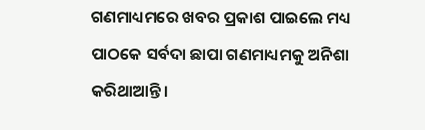ଗଣମାଧ୍ୟମରେ ଖବର ପ୍ରକାଶ ପାଇଲେ ମଧ୍ୟ ପାଠକେ ସର୍ବଦା ଛାପା ଗଣମାଧ୍ୟମକୁ ଅନିଶା କରିଥାଆନ୍ତି।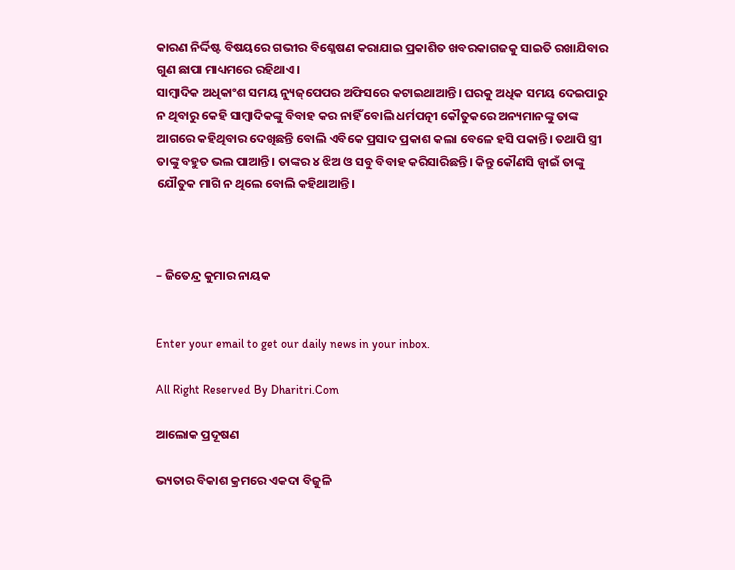କାରଣ ନିର୍ଦ୍ଦିଷ୍ଟ ବିଷୟରେ ଗଭୀର ବିଶ୍ଳେଷଣ କରାଯାଇ ପ୍ରକାଶିତ ଖବରକାଗଜକୁ ସାଇତି ରଖାଯିବାର ଗୁଣ ଛାପା ମାଧ୍ୟମରେ ରହିଥାଏ।
ସାମ୍ବାଦିକ ଅଧିକାଂଶ ସମୟ ନ୍ୟୁଜ୍‌ପେପର ଅଫିସରେ କଟାଇଥାଆନ୍ତି। ଘରକୁ ଅଧିକ ସମୟ ଦେଇପାରୁ ନ ଥିବାରୁ କେହି ସାମ୍ବାଦିକଙ୍କୁ ବିବାହ କର ନାହିଁ ବୋଲି ଧର୍ମପତ୍ନୀ କୌତୁକରେ ଅନ୍ୟମାନଙ୍କୁ ତାଙ୍କ ଆଗରେ କହିଥିବାର ଦେଖିଛନ୍ତି ବୋଲି ଏବିକେ ପ୍ରସାଦ ପ୍ରକାଶ କଲା ବେଳେ ହସି ପକାନ୍ତି। ତଥାପି ସ୍ତ୍ରୀ ତାଙ୍କୁ ବହୁତ ଭଲ ପାଆନ୍ତି। ତାଙ୍କର ୪ ଝିଅ ଓ ସବୁ ବିବାହ କରିସାରିଛନ୍ତି। କିନ୍ତୁ କୌଣସି ଜ୍ୱାଇଁ ତାଙ୍କୁ ଯୌତୁକ ମାଗି ନ ଥିଲେ ବୋଲି କହିଥାଆନ୍ତି।



– ଜିତେନ୍ଦ୍ର କୁମାର ନାୟକ


Enter your email to get our daily news in your inbox.

All Right Reserved By Dharitri.Com

ଆଲୋକ ପ୍ରଦୂଷଣ

ଭ୍ୟତାର ବିକାଶ କ୍ରମରେ ଏକଦା ବିଜୁଳି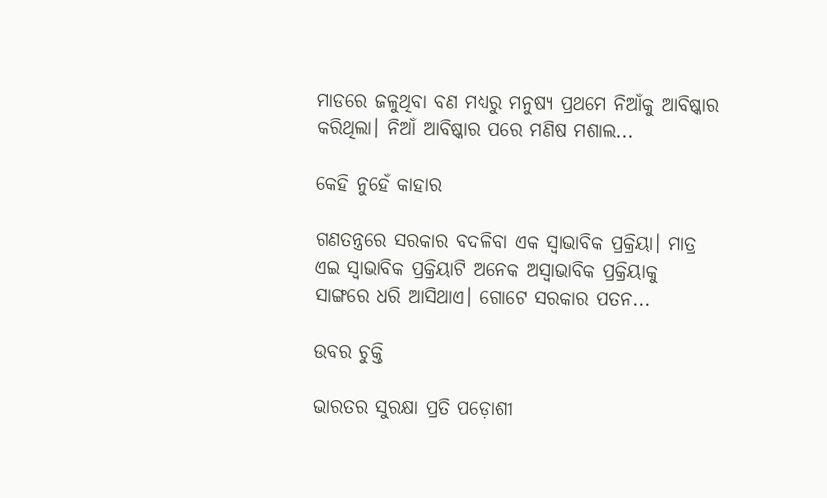ମାଡରେ ଜଳୁଥିବା ବଣ ମଧ୍ୟରୁ ମନୁଷ୍ୟ ପ୍ରଥମେ ନିଆଁକୁ ଆବିଷ୍କାର କରିଥିଲା। ନିଆଁ ଆବିଷ୍କାର ପରେ ମଣିଷ ମଶାଲ...

କେହି ନୁହେଁ କାହାର

ଗଣତନ୍ତ୍ରରେ ସରକାର ବଦଳିବା ଏକ ସ୍ବାଭାବିକ ପ୍ରକ୍ରିୟା। ମାତ୍ର ଏଇ ସ୍ବାଭାବିକ ପ୍ରକ୍ରିୟାଟି ଅନେକ ଅସ୍ବାଭାବିକ ପ୍ରକ୍ରିୟାକୁ ସାଙ୍ଗରେ ଧରି ଆସିଥାଏ। ଗୋଟେ ସରକାର ପତନ...

ଉବର ଚୁକ୍ତି

ଭାରତର ସୁରକ୍ଷା ପ୍ରତି ପଡ଼ୋଶୀ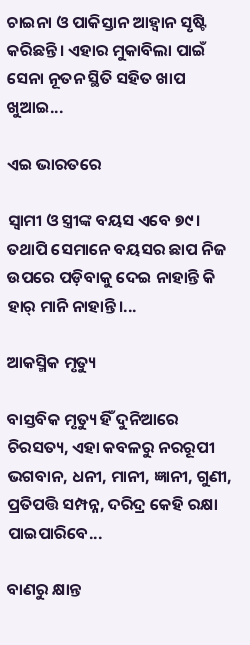ଚାଇନା ଓ ପାକିସ୍ତାନ ଆହ୍ବାନ ସୃଷ୍ଟି କରିଛନ୍ତି। ଏହାର ମୁକାବିଲା ପାଇଁ ସେନା ନୂତନ ସ୍ଥିତି ସହିତ ଖାପ ଖୁଆଇ...

ଏଇ ଭାରତରେ

ସ୍ବାମୀ ଓ ସ୍ତ୍ରୀଙ୍କ ବୟସ ଏବେ ୭୯। ତଥାପି ସେମାନେ ବୟସର ଛାପ ନିଜ ଉପରେ ପଡ଼ିବାକୁ ଦେଇ ନାହାନ୍ତି କି ହାର୍‌ ମାନି ନାହାନ୍ତି।...

ଆକସ୍ମିକ ମୃତ୍ୟୁ

ବାସ୍ତବିକ ମୃତ୍ୟୁ ହିଁ ଦୁନିଆରେ ଚିରସତ୍ୟ, ଏହା କବଳରୁ ନରରୂପୀ ଭଗବାନ, ଧନୀ, ମାନୀ, ଜ୍ଞାନୀ, ଗୁଣୀ, ପ୍ରତିପତ୍ତି ସମ୍ପନ୍ନ, ଦରିଦ୍ର କେହି ରକ୍ଷା ପାଇପାରିବେ...

ବାଣରୁ କ୍ଷାନ୍ତ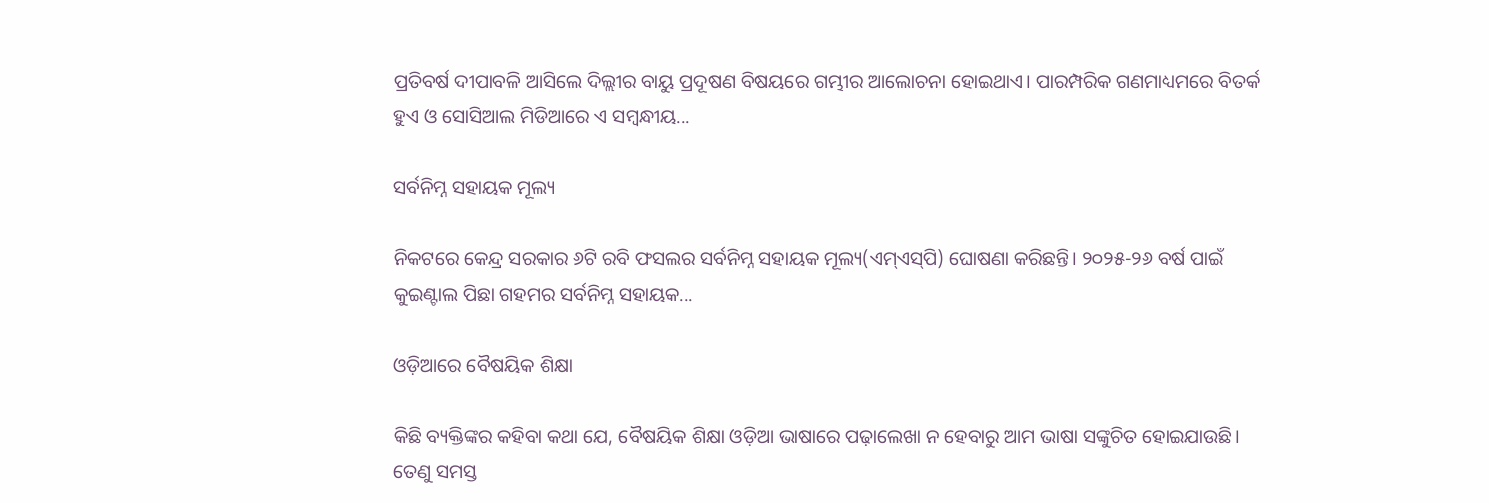ପ୍ରତିବର୍ଷ ଦୀପାବଳି ଆସିଲେ ଦିଲ୍ଲୀର ବାୟୁ ପ୍ରଦୂଷଣ ବିଷୟରେ ଗମ୍ଭୀର ଆଲୋଚନା ହୋଇଥାଏ। ପାରମ୍ପରିକ ଗଣମାଧ୍ୟମରେ ବିତର୍କ ହୁଏ ଓ ସୋସିଆଲ ମିଡିଆରେ ଏ ସମ୍ବନ୍ଧୀୟ...

ସର୍ବନିମ୍ନ ସହାୟକ ମୂଲ୍ୟ

ନିକଟରେ କେନ୍ଦ୍ର ସରକାର ୬ଟି ରବି ଫସଲର ସର୍ବନିମ୍ନ ସହାୟକ ମୂଲ୍ୟ(ଏମ୍‌ଏସ୍‌ପି) ଘୋଷଣା କରିଛନ୍ତି। ୨୦୨୫-୨୬ ବର୍ଷ ପାଇଁ କୁଇଣ୍ଟାଲ ପିଛା ଗହମର ସର୍ବନିମ୍ନ ସହାୟକ...

ଓଡ଼ିଆରେ ବୈଷୟିକ ଶିକ୍ଷା

କିଛି ବ୍ୟକ୍ତିଙ୍କର କହିବା କଥା ଯେ, ବୈଷୟିକ ଶିକ୍ଷା ଓଡ଼ିଆ ଭାଷାରେ ପଢ଼ାଲେଖା ନ ହେବାରୁ ଆମ ଭାଷା ସଙ୍କୁଚିତ ହୋଇଯାଉଛି। ତେଣୁ ସମସ୍ତ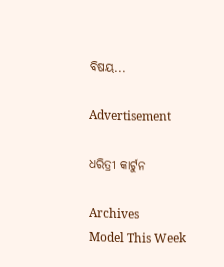ବିଷୟ...

Advertisement

ଧରିତ୍ରୀ କାର୍ଟୁନ

Archives
Model This Week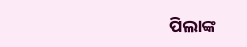ପିଲାଙ୍କ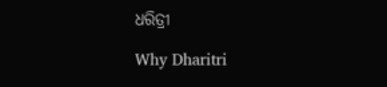ଧରିତ୍ରୀ

Why Dharitri